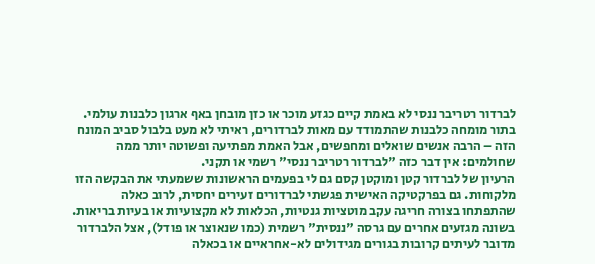לברדור רטריבר ננסי לא באמת קיים כגזע מוכר או כזן מובחן באף ארגון כלבנות עולמי. בתור מומחה כלבנות שהתמודד עם מאות לברדורים, ראיתי לא מעט בלבול סביב המונח הזה – הרבה אנשים שואלים ומחפשים, אבל האמת מפתיעה ופשוטה יותר ממה שחולמים: אין דבר כזה "לברדור רטריבר ננסי" רשמי או תקני.
הרעיון של לברדור קטן ומוקטן קסם גם לי בפעמים הראשונות ששמעתי את הבקשה הזו מלקוחות. גם בפרקטיקה האישית פגשתי לברדורים זעירים יחסית, לרוב כאלה שהתפתחו בצורה חריגה עקב מוטציות גנטיות, הכלאות לא מקצועיות או בעיות בריאות. בשונה מגזעים אחרים עם גרסה "ננסית" רשמית (כמו שנאוצר או פודל), אצל הלברדור מדובר לעיתים קרובות בגורים מגידולים לא-אחראיים או בכאלה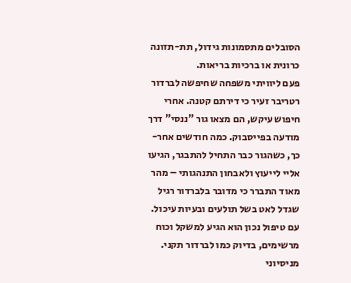הסובלים מתסמונות גידול, תת-תזונה כרונית או ברכיות בריאות.
פעם ליוויתי משפחה שחיפשה לברדור רטריבר זעיר כי דירתם קטנה. אחרי חיפוש עיקש, הם מצאו גור "ננסי" דרך מודעה בפייסבוק. כמה חודשים אחר-כך, כשהגור כבר התחיל להתבגר, הגיעו אליי לייעוץ ולאבחון התנהגותי – מהר מאוד התברר כי מדובר בלברדור רגיל שגדל לאט בשל תולעים ובעיות עיכול. עם טיפול נכון הוא הגיע למשקל וכוח מרשימים, בדיוק כמו לברדור תקני.
מניסיוני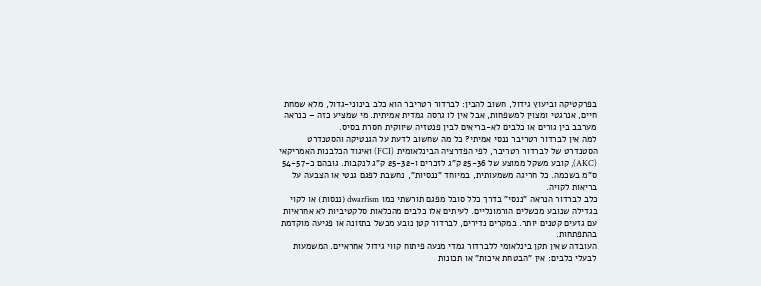בפרקטיקה וביעוץ גידול, חשוב להבין: לברדור רטריבר הוא כלב בינוני-גדול, מלא שמחת חיים, אנרגטי ומצוין למשפחות, אבל אין לו גרסה גמדית אמיתית. מי שמציע כזה – כנראה מערבב בין גורים או כלבים לא-בריאים לבין פנטזיה שיווקית חסרת בסיס.
למה אין לברדור רטריבר ננסי אמיתי? כל מה שחשוב לדעת על הגנטיקה והסטנדרט
הסטנדרט של לברדור רטריבר, לפי הפדרציה הבינלאומית (FCI) ואיגוד הכלבנות האמריקאי (AKC), קובע משקל ממוצע של 25-36 ק"ג לזכרים ו-25-32 ק"ג לנקבות. גובהם כ-54-57 ס"מ בשכמה. כל חריגה משמעותית, במיוחד "ננסיות", נחשבת לפגם גנטי או הצבעה על בריאות לקויה.
כלב לברדור הנראה "ננסי" בדרך כלל סובל מפגם תורשתי כמו dwarfism (ננסות) או לקוי בגדילה שנובע מכשלים הורמונליים. לעיתים אלו כלבים מהכלאות סלקטיביות לא אחראיות עם גזעים קטנים יותר. במקרים נדירים, לברדור קטן נובע מכשל בתזונה או פגיעה מוקדמת בהתפתחות.
העובדה שאין תקן בינלאומי ללברדור גמדי מנעה פיתוח קווי גידול אחראיים. המשמעות לבעלי כלבים: אין "הבטחת איכות" או תכונות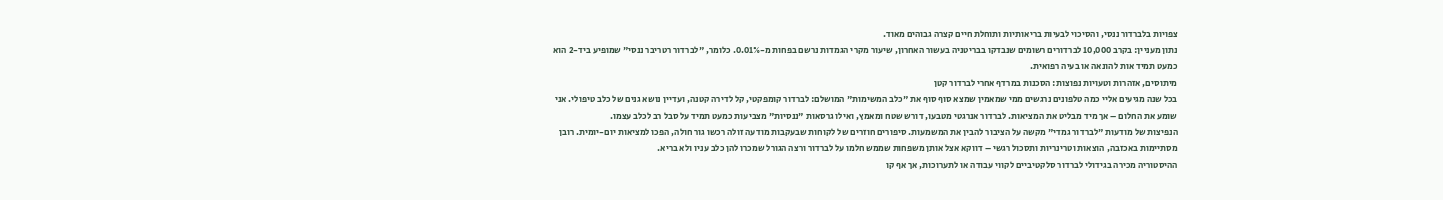צפויות בלברדור ננסי, והסיכוי לבעיות בריאותיות ותוחלת חיים קצרה גבוהים מאוד.
נתון מעניין: בקרב 10,000 לברדורים רשומים שנבדקו בבריטניה בעשור האחרון, שיעור מקרי הגמדות נרשם בפחות מ-0.01%. כלומר, "לברדור רטריבר ננסי" שמופיע ביד-2 הוא כמעט תמיד אות להונאה או בעיה רפואית.
מיתוסים, אזהרות וטעויות נפוצות: הסכנות במרדף אחרי לברדור קטן
בכל שנה מגיעים אליי כמה טלפונים נרגשים ממי שמאמין שמצא סוף סוף את "כלב המשימות" המושלם: לברדור קומפקטי, קל לדירה קטנה, ועדיין נושא גנים של כלב טיפולי. אני שומע את החלום – אך מיד מבליט את המציאות. לברדור אנרגטי מטבעו, דורש שטח ומאמץ, ואילו גרסאות "ננסיות" מצביעות כמעט תמיד על סבל רב לכלב עצמו.
הנפיצות של מודעות "לברדור גמדי" מקשה על הציבור להבין את המשמעות. סיפורים חוזרים של לקוחות שבעקבות מודעה זולה רכשו גור חולה, הפכו למציאות יום-יומית. רובן מסתיימות באכזבה, הוצאות וטרינריות ותסכול רגשי – דווקא אצל אותן משפחות שממש חלמו על לברדור ורצה הגורל שמכרו להן כלב עניו ולא בריא.
ההיסטוריה מכירה בגידולי לברדור סלקטיביים לקווי עבודה או לתערוכות, אך אף קו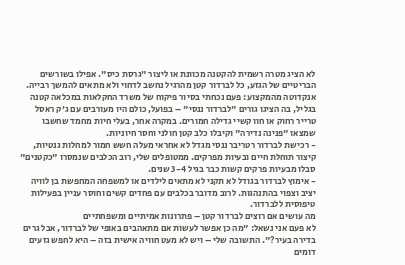לא הציג מטרה רשמית להקטנה מכוונת או ליצור "גרסת כיס". אפילו בשורשים הבריטיים של הגזע, כל לברדור קטן מהרגיל נחשב לדחוי ולא מתאים להמשך רבייה.
אנקדוטה מהמקצוע: פעם נכחתי בסיור פיקוח של משרד החקלאות במכלאה קטנה בגליל, בה הציגו גורים "לברדור ננסי" – בפועל, כולם היו מעורבים עם ג'ק ראסל טרייר רחוק או חוו קשיי גדילה חמורים. במקרה אחר, בעלי חיות מחמד שחשבו שמצאו "פנינה נדירה" וקיבלו כלב קטן חולני וחסר חיוניות.
- רכישת לברדור רטריבר ננסי מגדל לא אחראי מעלה חשש חמור למחלות גנטיות, קיצור תוחלת חיים ובעיות מפרקים. ממטופלים שלי, רוב הכלבים שנמסרו "כקטנים" סבלו מבעיות פרקים קשות כבר בגיל 3-4 שנים.
- אימוץ לברדור בגודל לא תקני לא מתאים לילדים או למשפחה המחפשת בן לוויה יציב וצפוי בהתנהגות. לרוב מדובר בכלבים עם פחדים קשים וחוסר עניין בפעילות טיפוסית ללברדור.
מה עושים אם רוצים לברדור קטן – פתרונות אמיתיים ומשפחתיים
לא פעם אני נשאל: "מה כן אפשר לעשות אם מתאהבים באופי של לברדור, אבל גרים בדירה בעיר?". התשובה שלי – ויש לא מעט חוויה אישית בזה – היא לחפש גזעים דומים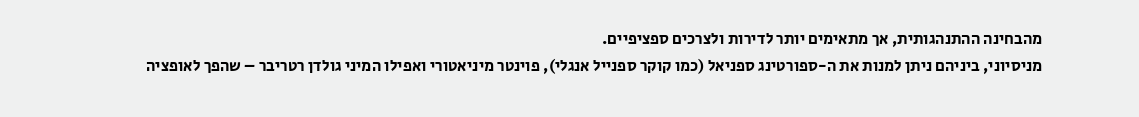מהבחינה ההתנהגותית, אך מתאימים יותר לדירות ולצרכים ספציפיים.
מניסיוני, ביניהם ניתן למנות את ה-ספורטינג ספניאל (כמו קוקר ספנייל אנגלי), פוינטר מיניאטורי ואפילו המיני גולדן רטריבר – שהפך לאופציה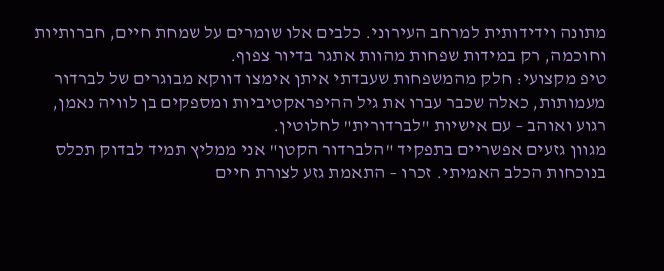מתונה וידידותית למרחב העירוני. כלבים אלו שומרים על שמחת חיים, חברותיות וחוכמה, רק במידות שפחות מהוות אתגר בדיור צפוף.
טיפ מקצועי: חלק מהמשפחות שעבדתי איתן אימצו דווקא מבוגרים של לברדור מעמותות, כאלה שכבר עברו את גיל ההיפראקטיביות ומספקים בן לוויה נאמן, רגוע ואוהב – עם אישיות "לברדורית" לחלוטין.
מגוון גזעים אפשריים בתפקיד "הלברדור הקטן" אני ממליץ תמיד לבדוק תכלס בנוכחות הכלב האמיתי. זכרו – התאמת גזע לצורת חיים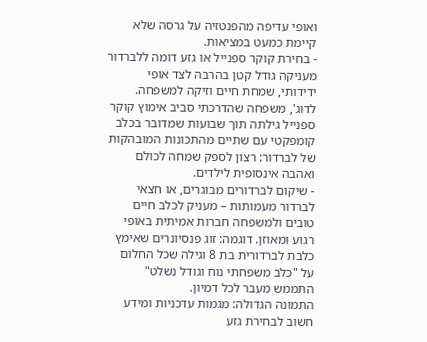ואופי עדיפה מהפנטזיה על גרסה שלא קיימת כמעט במציאות.
- בחירת קוקר ספנייל או גזע דומה ללברדור מעניקה גודל קטן בהרבה לצד אופי ידידותי, שמחת חיים וזיקה למשפחה. לדוג', משפחה שהדרכתי סביב אימוץ קוקר ספנייל גילתה תוך שבועות שמדובר בכלב קומפקטי עם שתיים מהתכונות המובהקות של לברדור: רצון לספק שמחה לכולם ואהבה אינסופית לילדים.
- שיקום לברדורים מבוגרים, או חצאי לברדור מעמותות – מעניק לכלב חיים טובים ולמשפחה חברות אמיתית באופי רגוע ומאוזן. דוגמה: זוג פנסיונרים שאימץ כלבת לברדורית בת 8 וגילה שכל החלום על "כלב משפחתי נוח וגודל נשלט" התממש מעבר לכל דמיון.
התמונה הגדולה: מגמות עדכניות ומידע חשוב לבחירת גזע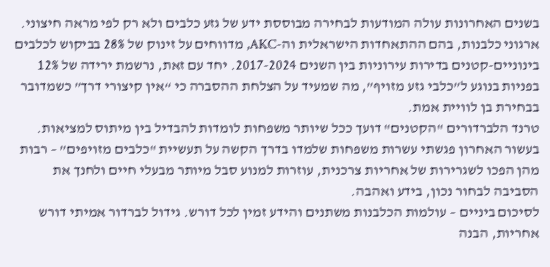בשנים האחרונות עולה המודעות לבחירה מבוססת ידע של גזע כלבים ולא רק לפי מראה חיצוני. ארגוני כלבנות, בהם ההתאחדות הישראלית וה-AKC, מדווחים על זינוק של 28% בביקוש לכלבים בינוניים-קטנים בדירות עירוניות בין השנים 2017-2024. יחד עם זאת, נרשמת ירידה של 12% בפניות בנוגע ל”כלבי גזע מזויף”, מה שמעיד על הצלחת ההסברה כי “אין קיצורי דרך” כשמדובר בבחירת בן לוויית אמת.
טרנד הלברדורים "הקטנים" דועך ככל שיותר משפחות לומדות להבדיל בין מיתוס למציאות. בעשור האחרון פגשתי עשרות משפחות שלמדו בדרך הקשה על תעשיית "כלבים מזויפים” – רבות מהן הפכו לשגרירות של אחריות צרכנית, עוזרות למנוע סבל מיותר מבעלי חיים ולחנך את הסביבה לבחור נכון, בידע ואהבה.
לסיכום ביניים – עולמות הכלבנות משתנים והידע זמין לכל דורש. גידול לברדור אמיתי דורש אחריות, הבנה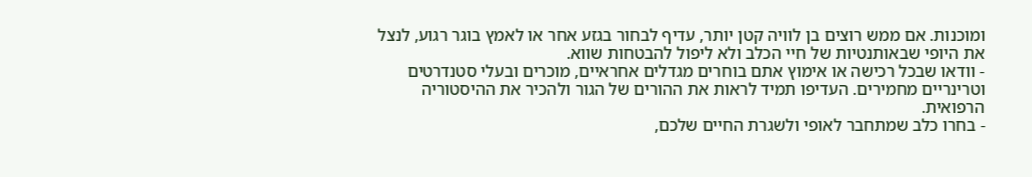ומוכנות. אם ממש רוצים בן לוויה קטן יותר, עדיף לבחור בגזע אחר או לאמץ בוגר רגוע, לנצל את היופי שבאותנטיות של חיי הכלב ולא ליפול להבטחות שווא.
- וודאו שבכל רכישה או אימוץ אתם בוחרים מגדלים אחראיים, מוכרים ובעלי סטנדרטים וטרינריים מחמירים. העדיפו תמיד לראות את ההורים של הגור ולהכיר את ההיסטוריה הרפואית.
- בחרו כלב שמתחבר לאופי ולשגרת החיים שלכם,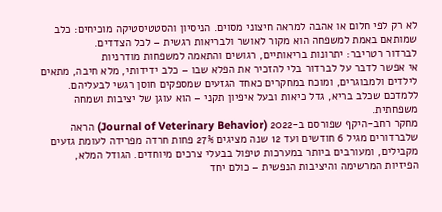לא רק לפי חלום או אהבה למראה חיצוני מסוים. הניסיון והסטטיסטיקה מוכיחים: כלב שמותאם באמת למשפחה הוא מקור לאושר ולבריאות רגשית – לכל הצדדים.
לברדור רטריבר: יתרונות בריאותיים, רגושים והתאמה למשפחות מודרניות
אי אפשר לדבר על לברדור בלי להזכיר את הפלא שבו – כלב ידידותי, מלא חיבה, מתאים לילדים ולמבוגרים, ומוכח במחקרים כאחד הגזעים שמספקים חוסן רגשי לבעליהם. ללמדכם שכלב בריא, גדל כיאות ובעל איפיון תקני – הוא עוגן של יציבות ושמחה משפחתית.
מחקר רחב-היקף שפורסם ב-2022 (Journal of Veterinary Behavior) הראה שלברדורים מגיל 6 חודשים ועד 12 שנה מציגים 27% פחות חרדה מפרידה לעומת גזעים מקבילים, ומעורבים ביותר במערכות טיפול בבעלי צרכים מיוחדים. הגודל המלא, הפיזיות המרשימה והיציבות הנפשית – כולם יחד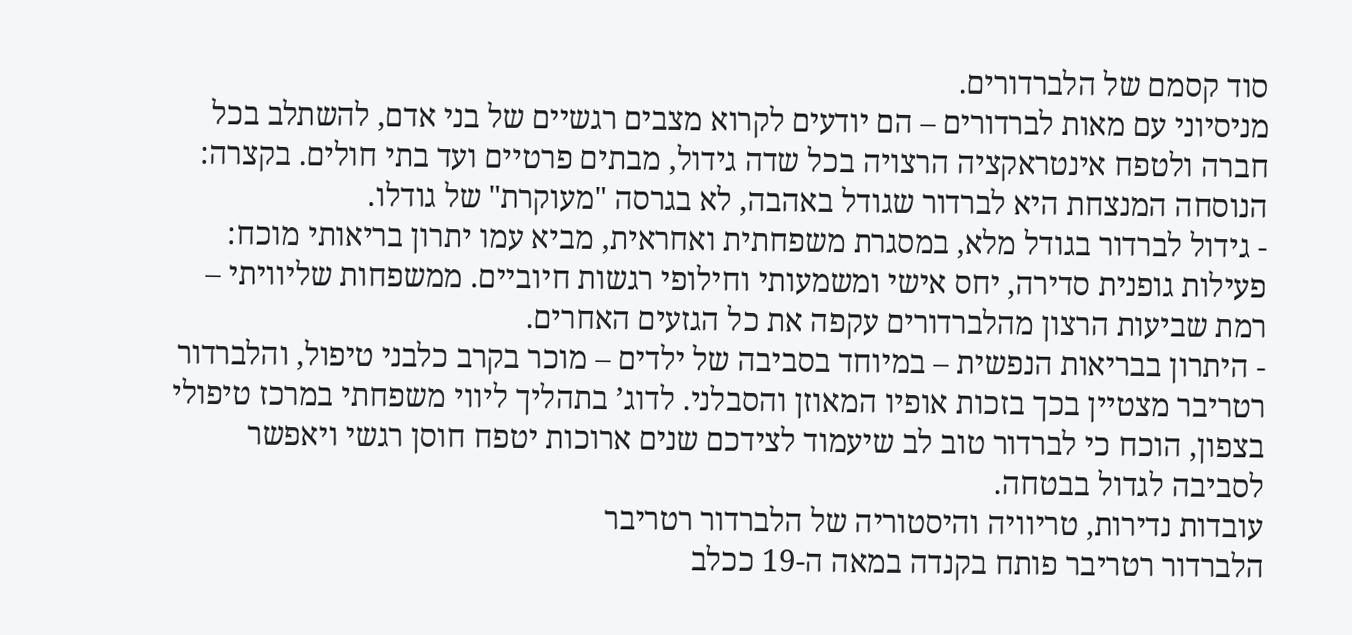סוד קסמם של הלברדורים.
מניסיוני עם מאות לברדורים – הם יודעים לקרוא מצבים רגשיים של בני אדם, להשתלב בכל חברה ולטפח אינטראקציה הרצויה בכל שדה גידול, מבתים פרטיים ועד בתי חולים. בקצרה: הנוסחה המנצחת היא לברדור שגודל באהבה, לא בגרסה "מעוקרת" של גודלו.
- גידול לברדור בגודל מלא, במסגרת משפחתית ואחראית, מביא עמו יתרון בריאותי מוכח: פעילות גופנית סדירה, יחס אישי ומשמעותי וחילופי רגשות חיוביים. ממשפחות שליוויתי – רמת שביעות הרצון מהלברדורים עקפה את כל הגזעים האחרים.
- היתרון בבריאות הנפשית – במיוחד בסביבה של ילדים – מוכר בקרב כלבני טיפול, והלברדור רטריבר מצטיין בכך בזכות אופיו המאוזן והסבלני. לדוג’ בתהליך ליווי משפחתי במרכז טיפולי בצפון, הוכח כי לברדור טוב לב שיעמוד לצידכם שנים ארוכות יטפח חוסן רגשי ויאפשר לסביבה לגדול בבטחה.
עובדות נדירות, טריוויה והיסטוריה של הלברדור רטריבר
הלברדור רטריבר פותח בקנדה במאה ה-19 ככלב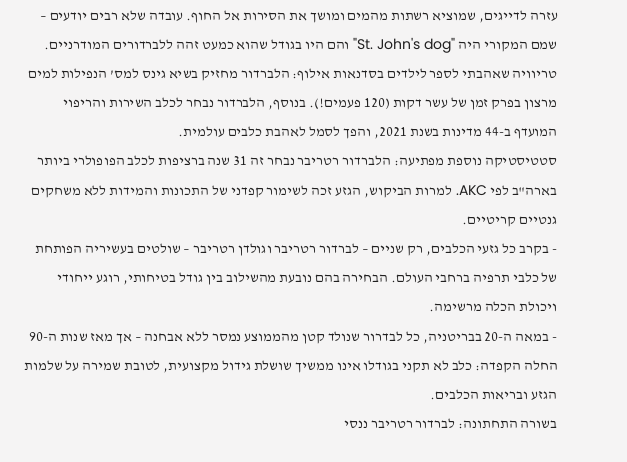עזרה לדייגים, שמוציא רשתות מהמים ומושך את הסירות אל החוף. עובדה שלא רבים יודעים – שמם המקורי היה "St. John's dog" והם היו בגודל שהוא כמעט זהה ללברדורים המודרניים.
טריוויה שאהבתי לספר לילדים בסדנאות אילוף: הלברדור מחזיק בשיא גינס למס’ הנפילות למים מרצון בפרק זמן של עשר דקות (120 פעמים!). בנוסף, הלברדור נבחר לכלב השירות והריפוי המועדף ב-44 מדינות בשנת 2021, והפך לסמל לאהבת כלבים עולמית.
סטטיסטיקה נוספת מפתיעה: הלברדור רטריבר נבחר זה 31 שנה ברציפות לכלב הפופולרי ביותר בארה"ב לפי AKC. למרות הביקוש, הגזע זכה לשימור קפדני של התכונות והמידות ללא משחקים גנטיים קריטיים.
- בקרב כל גזעי הכלבים, רק שניים – לברדור רטריבר וגולדן רטריבר – שולטים בעשיריה הפותחת של כלבי תרפיה ברחבי העולם. הבחירה בהם נובעת מהשילוב בין גודל בטיחותי, רוגע ייחודי ויכולת הכלה מרשימה.
- במאה ה-20 בבריטניה, כל לבדרור שנולד קטן מהממוצע נמסר ללא אבחנה – אך מאז שנות ה-90 החלה הקפדה: כלב לא תקני בגודלו אינו ממשיך שושלת גידול מקצועית, לטובת שמירה על שלמות הגזע ובריאות הכלבים.
בשורה התחתונה: לברדור רטריבר ננסי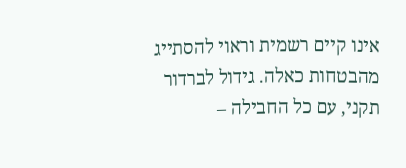אינו קיים רשמית וראוי להסתייג מהבטחות כאלה. גידול לברדור תקני, עם כל החבילה –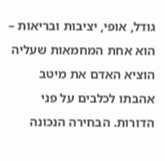גודל, אופי, יציבות ובריאות – הוא אחת המחמאות שעליה הוציא האדם את מיטב אהבתו לכלבים על פני הדורות. הבחירה הנכונה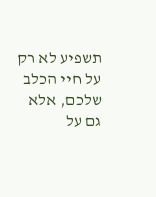תשפיע לא רק על חיי הכלב שלכם, אלא גם על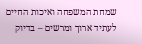שמחת המשפחה ואיכות החיים לעתיד ארוך ומרשים – בדיוק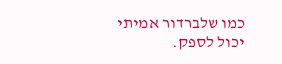כמו שלברדור אמיתי יכול לספק.